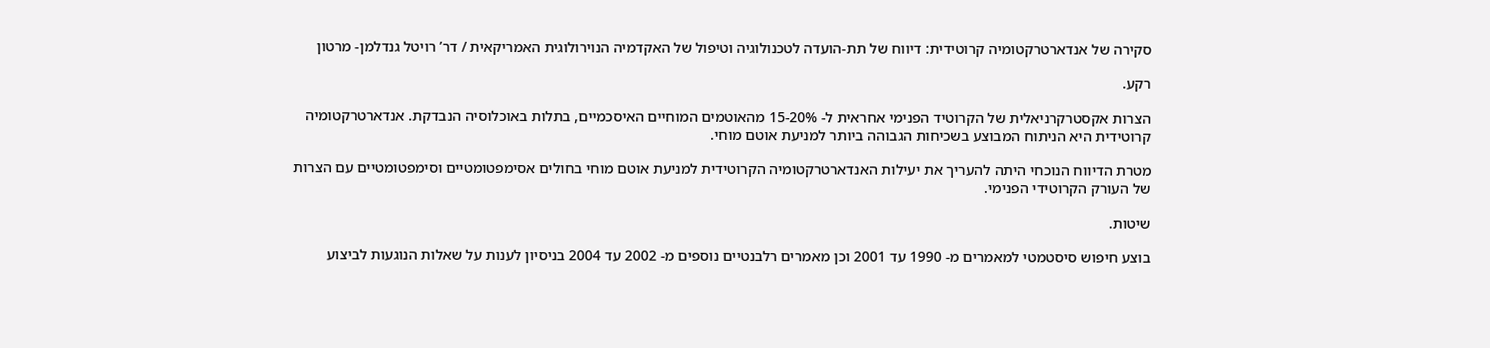סקירה של אנדארטרקטומיה קרוטידית: דיווח של תת-הועדה לטכנולוגיה וטיפול של האקדמיה הנוירולוגית האמריקאית / דר’ רויטל גנדלמן- מרטון

רקע.

הצרות אקסטרקרניאלית של הקרוטיד הפנימי אחראית ל- 15-20% מהאוטמים המוחיים האיסכמיים, בתלות באוכלוסיה הנבדקת. אנדארטרקטומיה קרוטידית היא הניתוח המבוצע בשכיחות הגבוהה ביותר למניעת אוטם מוחי.

מטרת הדיווח הנוכחי היתה להעריך את יעילות האנדארטרקטומיה הקרוטידית למניעת אוטם מוחי בחולים אסימפטומטיים וסימפטומטיים עם הצרות של העורק הקרוטידי הפנימי.

שיטות.

בוצע חיפוש סיסטמטי למאמרים מ- 1990 עד 2001 וכן מאמרים רלבנטיים נוספים מ- 2002 עד 2004 בניסיון לענות על שאלות הנוגעות לביצוע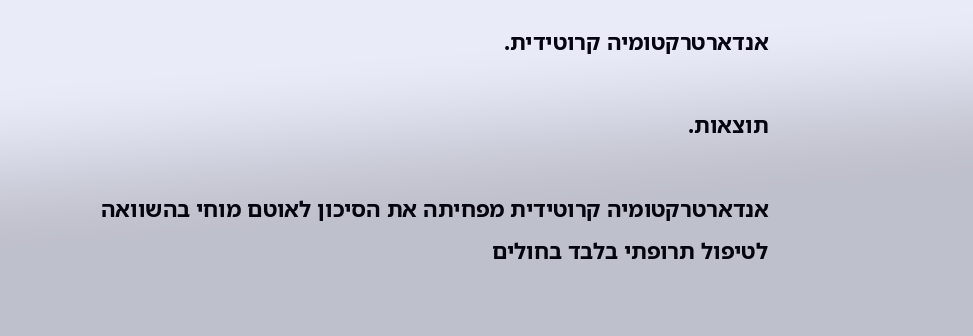אנדארטרקטומיה קרוטידית.

תוצאות.

אנדארטרקטומיה קרוטידית מפחיתה את הסיכון לאוטם מוחי בהשוואה לטיפול תרופתי בלבד בחולים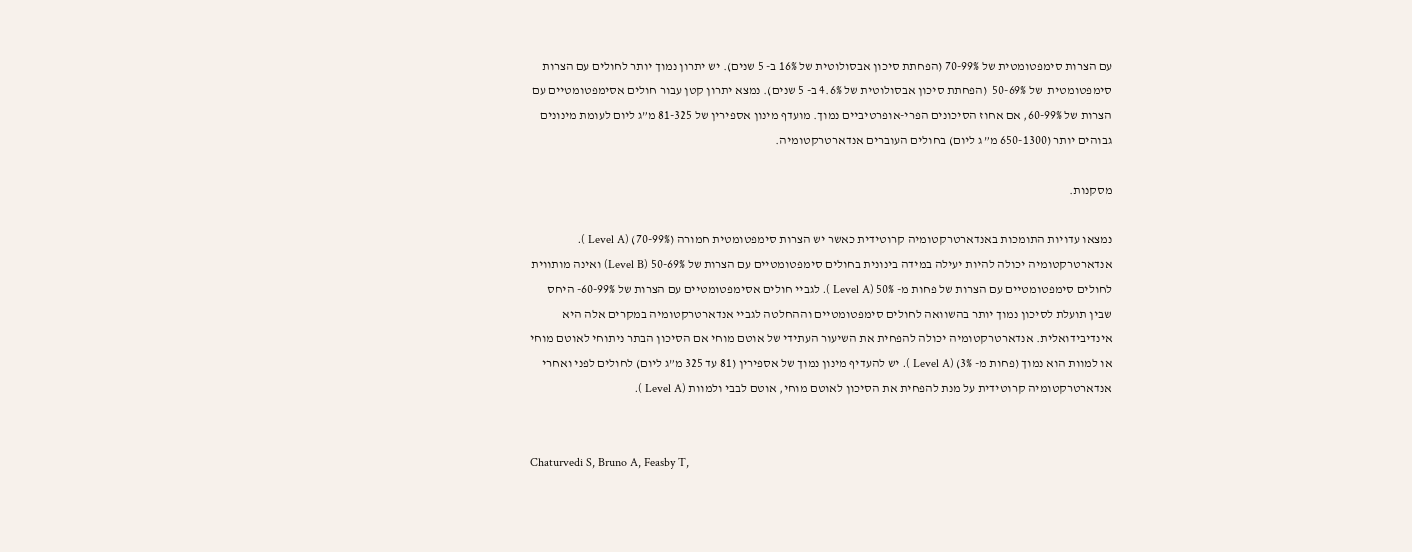עם הצרות סימפטומטית של 70-99% (הפחתת סיכון אבסולוטית של 16% ב- 5 שנים). יש יתרון נמוך יותר לחולים עם הצרות סימפטומטית  של 50-69%  (הפחתת סיכון אבסולוטית של 4.6% ב- 5 שנים). נמצא יתרון קטן עבור חולים אסימפטומטיים עם הצרות של 60-99%, אם אחוז הסיכונים הפרי-אופרטיביים נמוך. מועדף מינון אספירין של 81-325 מ”ג ליום לעומת מינונים גבוהים יותר (650-1300 מ” ג ליום) בחולים העוברים אנדארטרקטומיה.

מסקנות.

נמצאו עדויות התומכות באנדארטרקטומיה קרוטידית כאשר יש הצרות סימפטומטית חמורה (70-99%) (Level A ). אנדארטרקטומיה יכולה להיות יעילה במידה בינונית בחולים סימפטומטיים עם הצרות של 50-69% (Level B) ואינה מותווית לחולים סימפטומטיים עם הצרות של פחות מ- 50% (Level A ). לגביי חולים אסימפטומטיים עם הצרות של 60-99%- היחס שבין תועלת לסיכון נמוך יותר בהשוואה לחולים סימפטומטיים וההחלטה לגביי אנדארטרקטומיה במקרים אלה היא אינדיבידואלית. אנדארטרקטומיה יכולה להפחית את השיעור העתידי של אוטם מוחי אם הסיכון הבתר ניתוחי לאוטם מוחי או למוות הוא נמוך (פחות מ- 3%) (Level A ). יש להעדיף מינון נמוך של אספירין (81 עד 325 מ”ג ליום) לחולים לפני ואחרי אנדארטרקטומיה קרוטידית על מנת להפחית את הסיכון לאוטם מוחי, אוטם לבבי ולמוות (Level A ).


Chaturvedi S, Bruno A, Feasby T,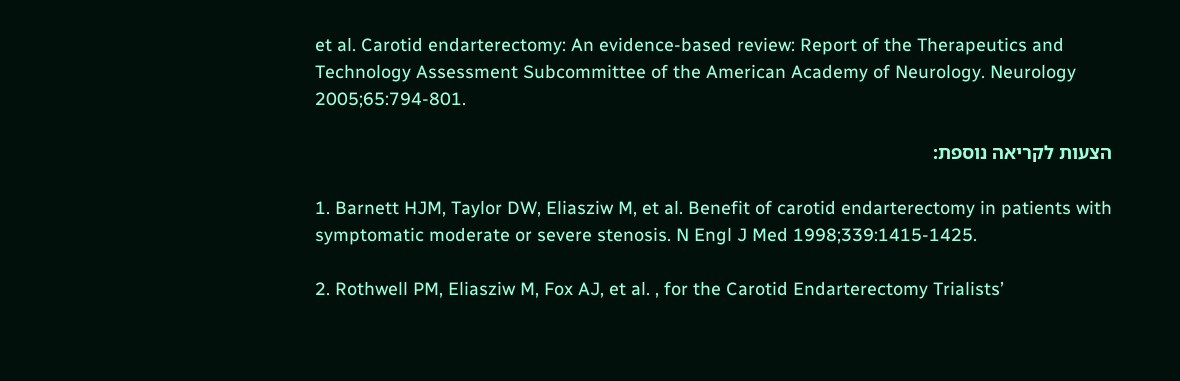et al. Carotid endarterectomy: An evidence-based review: Report of the Therapeutics and Technology Assessment Subcommittee of the American Academy of Neurology. Neurology 2005;65:794-801.

הצעות לקריאה נוספת:

1. Barnett HJM, Taylor DW, Eliasziw M, et al. Benefit of carotid endarterectomy in patients with symptomatic moderate or severe stenosis. N Engl J Med 1998;339:1415-1425.

2. Rothwell PM, Eliasziw M, Fox AJ, et al. , for the Carotid Endarterectomy Trialists’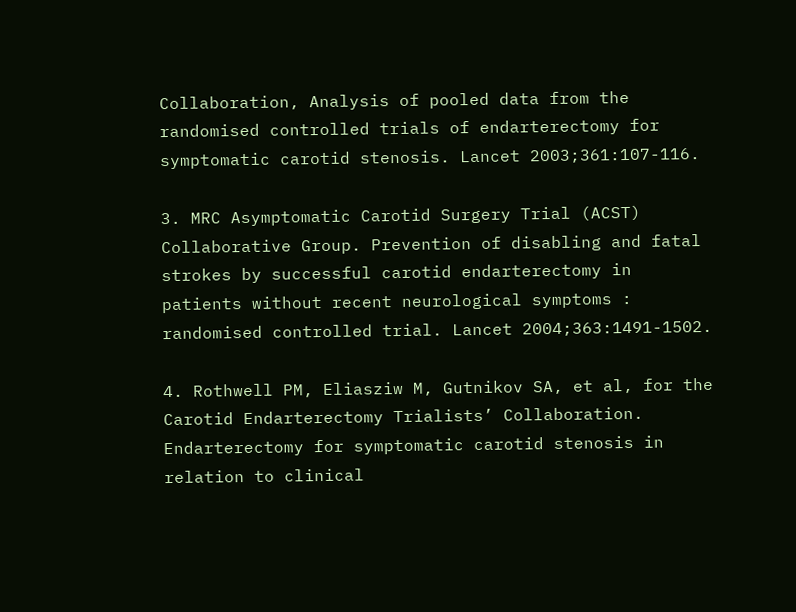Collaboration, Analysis of pooled data from the randomised controlled trials of endarterectomy for symptomatic carotid stenosis. Lancet 2003;361:107-116.

3. MRC Asymptomatic Carotid Surgery Trial (ACST) Collaborative Group. Prevention of disabling and fatal strokes by successful carotid endarterectomy in patients without recent neurological symptoms : randomised controlled trial. Lancet 2004;363:1491-1502.

4. Rothwell PM, Eliasziw M, Gutnikov SA, et al, for the Carotid Endarterectomy Trialists’ Collaboration. Endarterectomy for symptomatic carotid stenosis in relation to clinical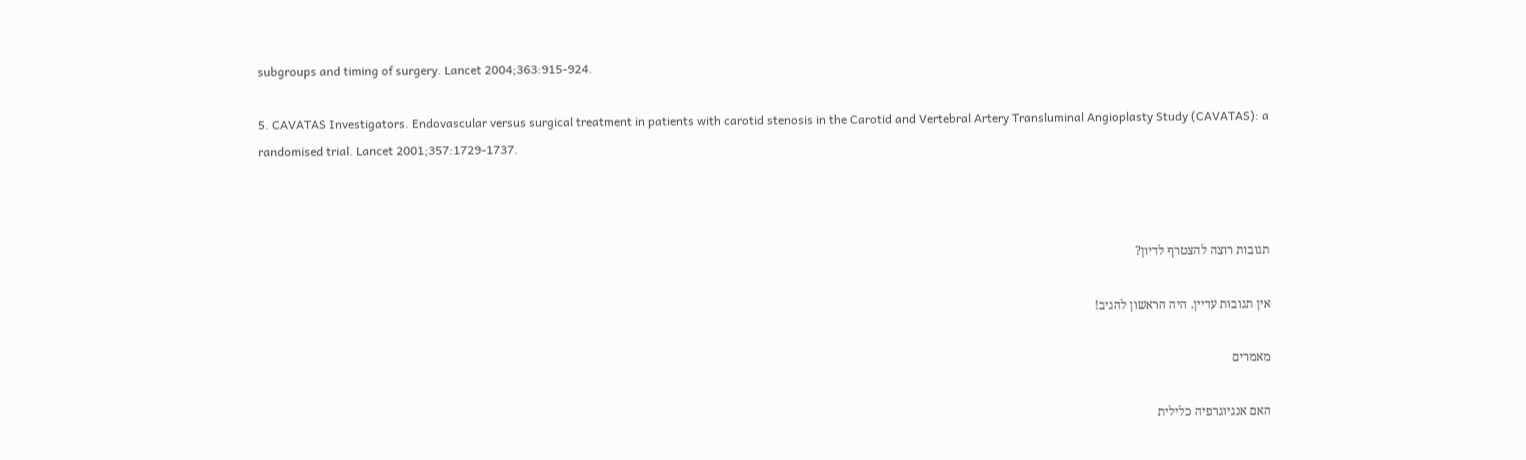subgroups and timing of surgery. Lancet 2004;363:915-924.

5. CAVATAS Investigators. Endovascular versus surgical treatment in patients with carotid stenosis in the Carotid and Vertebral Artery Transluminal Angioplasty Study (CAVATAS): a randomised trial. Lancet 2001;357:1729-1737.



תגובות רוצה להצטרף לדיון?

אין תגובות עדיין. היה הראשון להגיב!

מאמרים

האם אנגיוגרפיה כלילית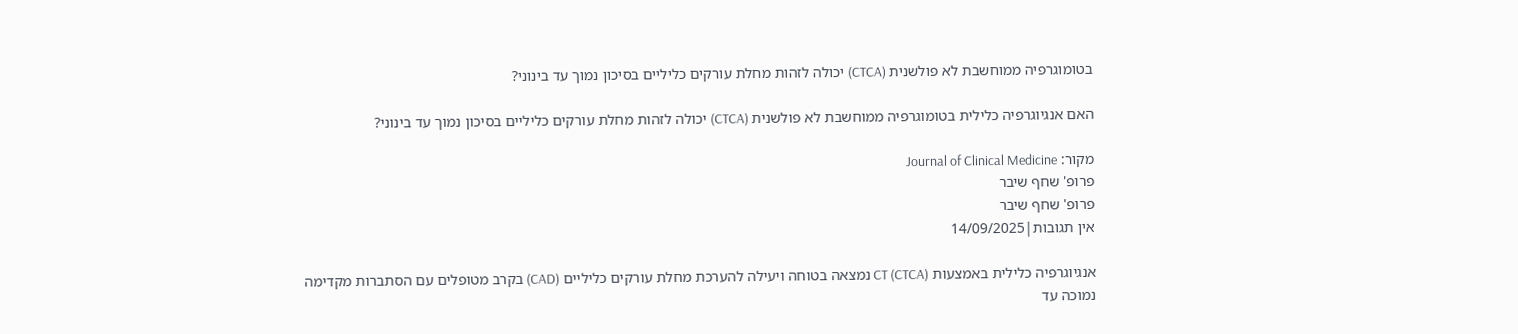בטומוגרפיה ממוחשבת לא פולשנית (CTCA) יכולה לזהות מחלת עורקים כליליים בסיכון נמוך עד בינוני?

האם אנגיוגרפיה כלילית בטומוגרפיה ממוחשבת לא פולשנית (CTCA) יכולה לזהות מחלת עורקים כליליים בסיכון נמוך עד בינוני?

מקור: Journal of Clinical Medicine
פרופ' שחף שיבר
פרופ' שחף שיבר
אין תגובות|14/09/2025

אנגיוגרפיה כלילית באמצעות CT (CTCA) נמצאה בטוחה ויעילה להערכת מחלת עורקים כליליים (CAD) בקרב מטופלים עם הסתברות מקדימה נמוכה עד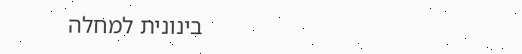בינונית למחלה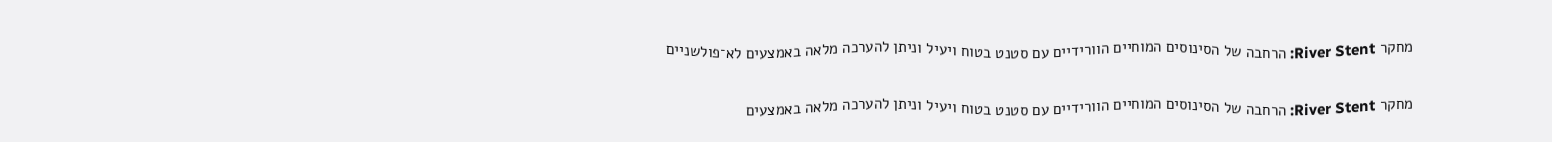מחקר River Stent: הרחבה של הסינוסים המוחיים הוורידיים עם סטנט בטוח ויעיל וניתן להערכה מלאה באמצעים לא־פולשניים

מחקר River Stent: הרחבה של הסינוסים המוחיים הוורידיים עם סטנט בטוח ויעיל וניתן להערכה מלאה באמצעים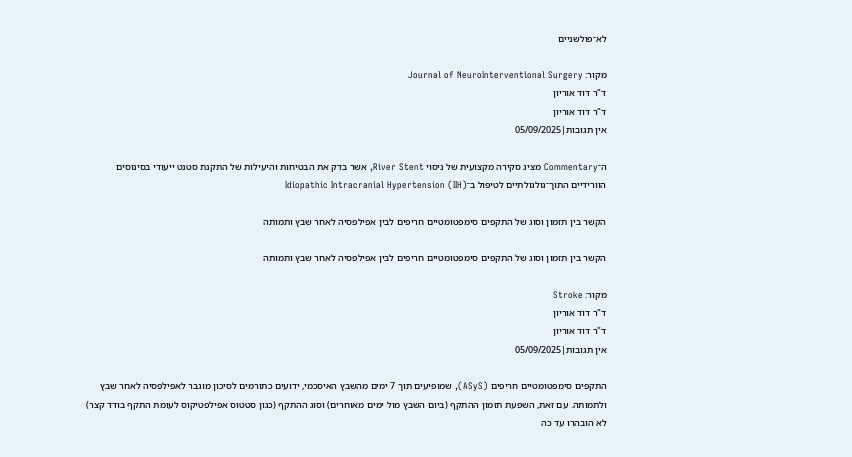לא־פולשניים

מקור: Journal of NeuroInterventional Surgery
ד"ר דוד אוריון
ד"ר דוד אוריון
אין תגובות|05/09/2025

ה־Commentary מציג סקירה מקצועית של ניסוי River Stent, אשר בדק את הבטיחות והיעילות של התקנת סטנט ייעודי בסינוסים הוורידיים התוך־גולגולתיים לטיפול ב־Idiopathic Intracranial Hypertension (IIH)

הקשר בין תזמון וסוג של התקפים סימפטומטיים חריפים לבין אפילפסיה לאחר שבץ ותמותה

הקשר בין תזמון וסוג של התקפים סימפטומטיים חריפים לבין אפילפסיה לאחר שבץ ותמותה

מקור: Stroke
ד"ר דוד אוריון
ד"ר דוד אוריון
אין תגובות|05/09/2025

התקפים סימפטומטיים חריפים (ASyS), שמופיעים תוך 7 ימים מהשבץ האיסכמי, ידועים כתורמים לסיכון מוגבר לאפילפסיה לאחר שבץ ולתמותה. עם זאת, השפעת תזמון ההתקף (ביום השבץ מול ימים מאוחרים) וסוג ההתקף (כגון סטטוס אפילפטיקוס לעומת התקף בודד קצר) לא הובהרו עד כה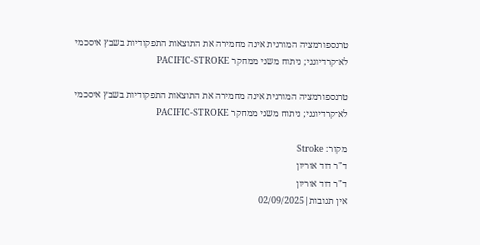טרנספורמציה המורגית אינה מחמירה את התוצאות התפקודיות בשבץ איסכמי לא־קרדיוגני; ניתוח משני ממחקר PACIFIC-STROKE

טרנספורמציה המורגית אינה מחמירה את התוצאות התפקודיות בשבץ איסכמי לא־קרדיוגני; ניתוח משני ממחקר PACIFIC-STROKE

מקור: Stroke
ד"ר דוד אוריון
ד"ר דוד אוריון
אין תגובות|02/09/2025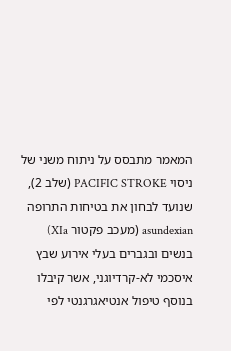המאמר מתבסס על ניתוח משני של ניסוי PACIFIC STROKE (שלב 2), שנועד לבחון את בטיחות התרופה asundexian (מעכב פקטור XIa) בנשים ובגברים בעלי אירוע שבץ איסכמי לא-קרדיוגני, אשר קיבלו בנוסף טיפול אנטיאגרגנטי לפי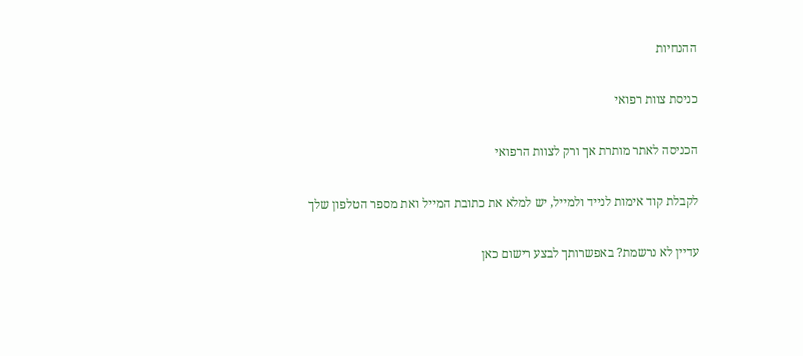ההנחיות

כניסת צוות רפואי

הכניסה לאתר מותרת אך ורק לצוות הרפואי

לקבלת קוד אימות לנייד ולמייל, יש למלא את כתובת המייל ואת מספר הטלפון שלך

עדיין לא נרשמת? באפשרותך לבצע רישום כאן